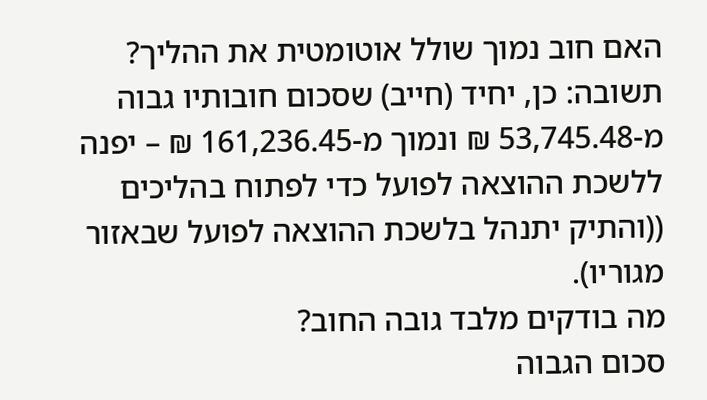האם חוב נמוך שולל אוטומטית את ההליך?
תשובה: כן, יחיד (חייב) שסכום חובותיו גבוה מ-53,745.48 ₪ ונמוך מ-161,236.45 ₪ – יפנה ללשכת ההוצאה לפועל כדי לפתוח בהליכים ((והתיק יתנהל בלשכת ההוצאה לפועל שבאזור מגוריו).
מה בודקים מלבד גובה החוב?
סכום הגבוה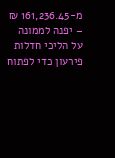מ-161,236.45 ₪ – יפנה לממונה על הליכי חדלות פירעון כדי לפתוח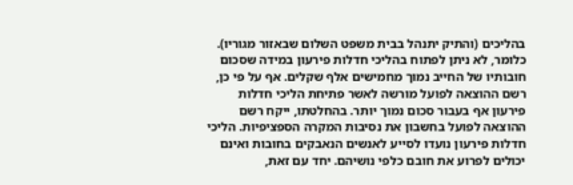בהליכים (והתיק יתנהל בבית משפט השלום שבאזור מגוריו). כלומר, לא ניתן לפתוח בהליכי חדלות פירעון במידה שסכום חובותיו של החייב נמוך מחמישים אלף שקלים. אף על פי כן, רשם ההוצאה לפועל מורשה לאשר פתיחת הליכי חדלות פירעון אף בעבור סכום נמוך יותר. בהחלטתו, ייקח רשם ההוצאה לפועל בחשבון את נסיבות המקרה הספציפיות. הליכי חדלות פירעון נועדו לסייע לאנשים הנאבקים בחובות ואינם יכולים לפרוע את חובם כלפי נושיהם. יחד עם זאת,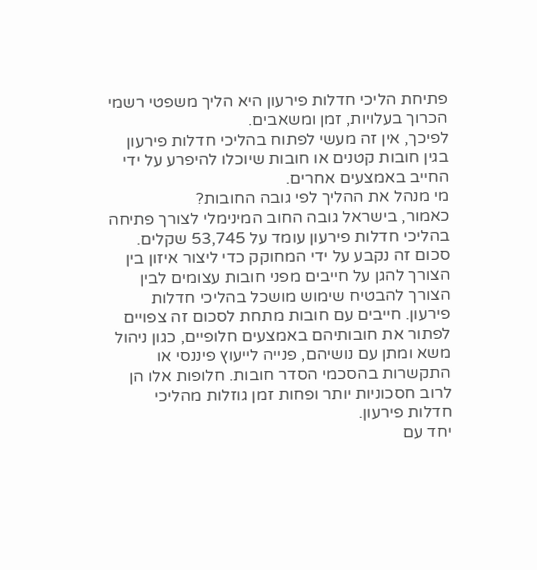פתיחת הליכי חדלות פירעון היא הליך משפטי רשמי הכרוך בעלויות, זמן ומשאבים.
לפיכך, אין זה מעשי לפתוח בהליכי חדלות פירעון בגין חובות קטנים או חובות שיוכלו להיפרע על ידי החייב באמצעים אחרים.
מי מנהל את ההליך לפי גובה החובות?
כאמור, בישראל גובה החוב המינימלי לצורך פתיחה בהליכי חדלות פירעון עומד על 53,745 שקלים. סכום זה נקבע על ידי המחוקק כדי ליצור איזון בין הצורך להגן על חייבים מפני חובות עצומים לבין הצורך להבטיח שימוש מושכל בהליכי חדלות פירעון. חייבים עם חובות מתחת לסכום זה צפויים לפתור את חובותיהם באמצעים חלופיים, כגון ניהול משא ומתן עם נושיהם, פנייה לייעוץ פיננסי או התקשרות בהסכמי הסדר חובות. חלופות אלו הן לרוב חסכוניות יותר ופחות זמן גוזלות מהליכי חדלות פירעון.
יחד עם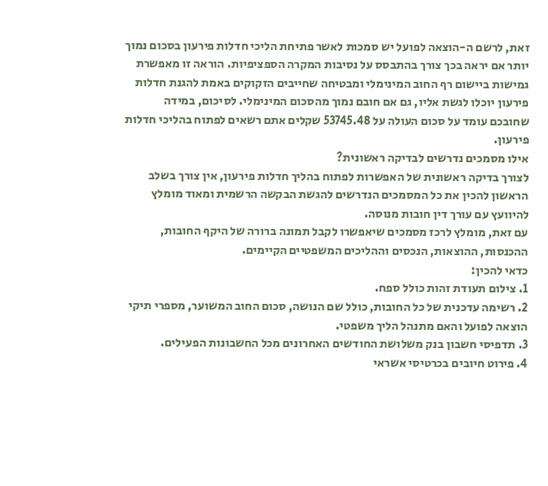זאת, לרשם ה-הוצאה לפועל יש סמכות לאשר פתיחת הליכי חדלות פירעון בסכום נמוך יותר אם יראה בכך צורך בהתבסס על נסיבות המקרה הספציפיות. הוראה זו מאפשרת גמישות ביישום רף החוב המינימלי ומבטיחה שחייבים הזקוקים באמת להגנת חדלות פירעון יוכלו לגשת אליו, גם אם חובם נמוך מהסכום המינימלי. לסיכום, במידה שחובכם עומד על סכום העולה על 53745.48 שקלים אתם רשאים לפתוח בהליכי חדלות פירעון.
אילו מסמכים נדרשים לבדיקה ראשונית?
לצורך בדיקה ראשונית של האפשרות לפתוח בהליך חדלות פירעון, אין צורך בשלב הראשון להכין את כל המסמכים הנדרשים להגשת הבקשה הרשמית ומאוד מומלץ להיוועץ עם עורך דין חובות מנוסה.
עם זאת, מומלץ לרכז מסמכים שיאפשרו לקבל תמונה ברורה של היקף החובות, ההכנסות, ההוצאות, הנכסים וההליכים המשפטיים הקיימים.
כדאי להכין:
1. צילום תעודת זהות כולל ספח.
2. רשימה עדכנית של כל החובות, כולל שם הנושה, סכום החוב המשוער, מספרי תיקי הוצאה לפועל והאם מתנהל הליך משפטי.
3. תדפיסי חשבון בנק משלושת החודשים האחרונים מכל החשבונות הפעילים.
4. פירוט חיובים בכרטיסי אשראי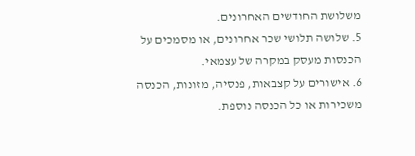משלושת החודשים האחרונים.
5. שלושה תלושי שכר אחרונים, או מסמכים על הכנסות מעסק במקרה של עצמאי.
6. אישורים על קצבאות, פנסיה, מזונות, הכנסה משכירות או כל הכנסה נוספת.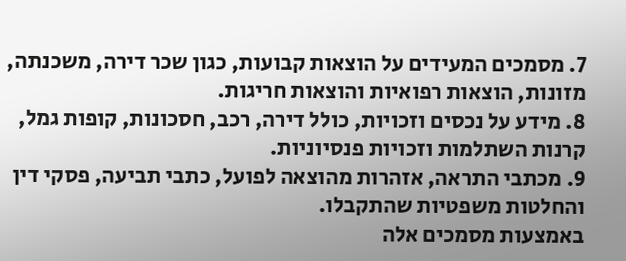7. מסמכים המעידים על הוצאות קבועות, כגון שכר דירה, משכנתה, מזונות, הוצאות רפואיות והוצאות חריגות.
8. מידע על נכסים וזכויות, כולל דירה, רכב, חסכונות, קופות גמל, קרנות השתלמות וזכויות פנסיוניות.
9. מכתבי התראה, אזהרות מהוצאה לפועל, כתבי תביעה, פסקי דין והחלטות משפטיות שהתקבלו.
באמצעות מסמכים אלה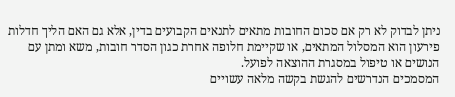ניתן לבדוק לא רק אם סכום החובות מתאים לתנאים הקבועים בדין, אלא גם האם הליך חדלות פירעון הוא המסלול המתאים, או שקיימת חלופה אחרת כגון הסדר חובות, משא ומתן עם הנושים או טיפול במסגרת ההוצאה לפועל.
המסמכים הנדרשים להגשת בקשה מלאה עשויים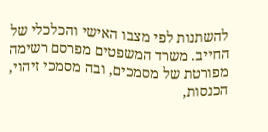להשתנות לפי מצבו האישי והכלכלי של החייב. משרד המשפטים מפרסם רשימה מפורטת של מסמכים, ובה מסמכי זיהוי, הכנסות,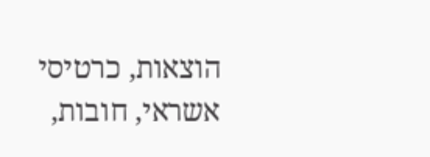הוצאות, כרטיסי אשראי, חובות,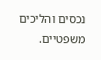נכסים והליכים משפטיים.